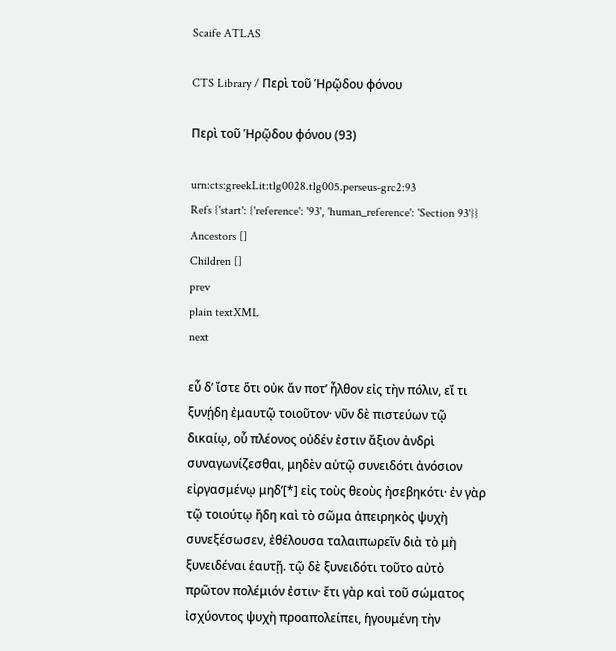Scaife ATLAS

CTS Library / Περὶ τοῦ Ἡρῷδου φόνου

Περὶ τοῦ Ἡρῷδου φόνου (93)

urn:cts:greekLit:tlg0028.tlg005.perseus-grc2:93
Refs {'start': {'reference': '93', 'human_reference': 'Section 93'}}
Ancestors []
Children []
prev
plain textXML
next

εὖ δʼ ἴστε ὅτι οὐκ ἄν ποτʼ ἦλθον εἰς τὴν πόλιν, εἴ τι ξυνῄδη ἐμαυτῷ τοιοῦτον· νῦν δὲ πιστεύων τῷ δικαίῳ, οὗ πλέονος οὐδέν ἐστιν ἄξιον ἀνδρὶ συναγωνίζεσθαι, μηδὲν αὑτῷ συνειδότι ἀνόσιον εἰργασμένῳ μηδʼ[*] εἰς τοὺς θεοὺς ἠσεβηκότι· ἐν γὰρ τῷ τοιούτῳ ἤδη καὶ τὸ σῶμα ἀπειρηκὸς ψυχὴ συνεξέσωσεν, ἐθέλουσα ταλαιπωρεῖν διὰ τὸ μὴ ξυνειδέναι ἑαυτῇ. τῷ δὲ ξυνειδότι τοῦτο αὐτὸ πρῶτον πολέμιόν ἐστιν· ἔτι γὰρ καὶ τοῦ σώματος ἰσχύοντος ψυχὴ προαπολείπει, ἡγουμένη τὴν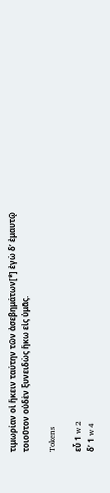τιμωρίαν οἱ ἥκειν ταύτην τῶν ἀσεβημάτων[*] ἐγὼ δʼ ἐμαυτῷ τοιοῦτον οὐδὲν ξυνειδὼς ἥκω εἰς ὑμᾶς.

Tokens

εὖ 1 w 2
δʼ 1 w 4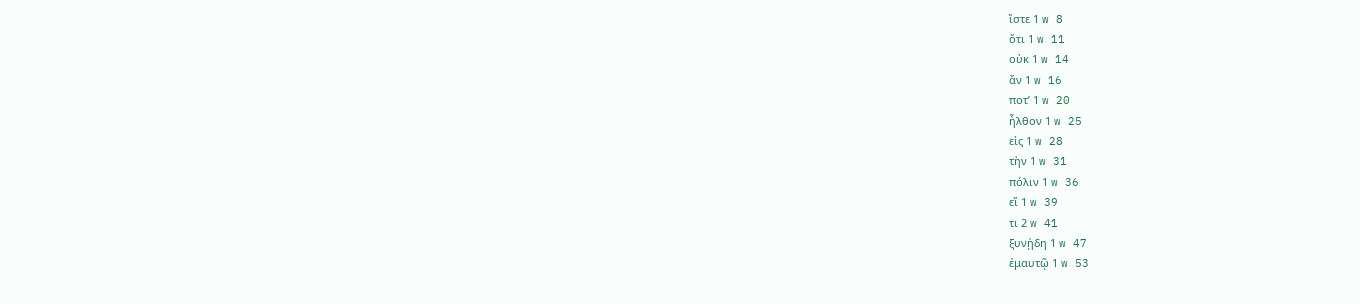ἴστε 1 w 8
ὅτι 1 w 11
οὐκ 1 w 14
ἄν 1 w 16
ποτʼ 1 w 20
ἦλθον 1 w 25
εἰς 1 w 28
τὴν 1 w 31
πόλιν 1 w 36
εἴ 1 w 39
τι 2 w 41
ξυνῄδη 1 w 47
ἐμαυτῷ 1 w 53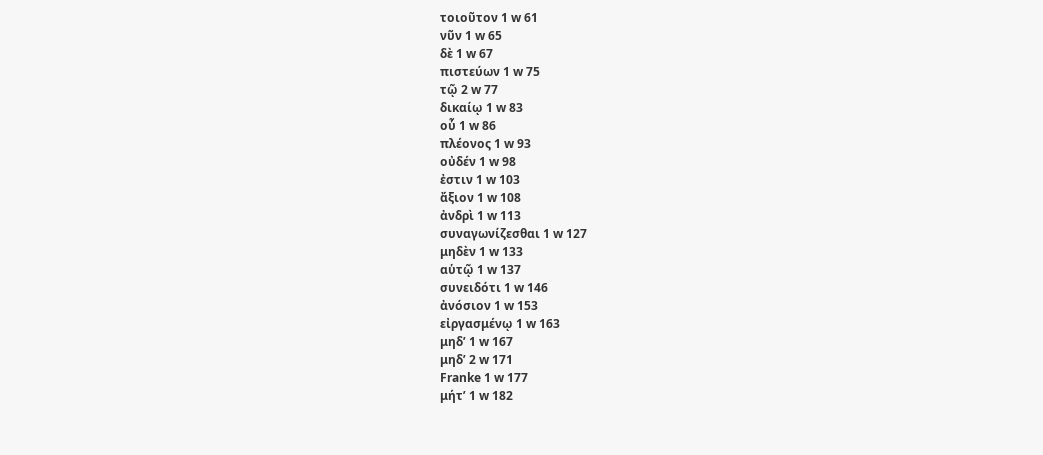τοιοῦτον 1 w 61
νῦν 1 w 65
δὲ 1 w 67
πιστεύων 1 w 75
τῷ 2 w 77
δικαίῳ 1 w 83
οὗ 1 w 86
πλέονος 1 w 93
οὐδέν 1 w 98
ἐστιν 1 w 103
ἄξιον 1 w 108
ἀνδρὶ 1 w 113
συναγωνίζεσθαι 1 w 127
μηδὲν 1 w 133
αὑτῷ 1 w 137
συνειδότι 1 w 146
ἀνόσιον 1 w 153
εἰργασμένῳ 1 w 163
μηδʼ 1 w 167
μηδʼ 2 w 171
Franke 1 w 177
μήτʼ 1 w 182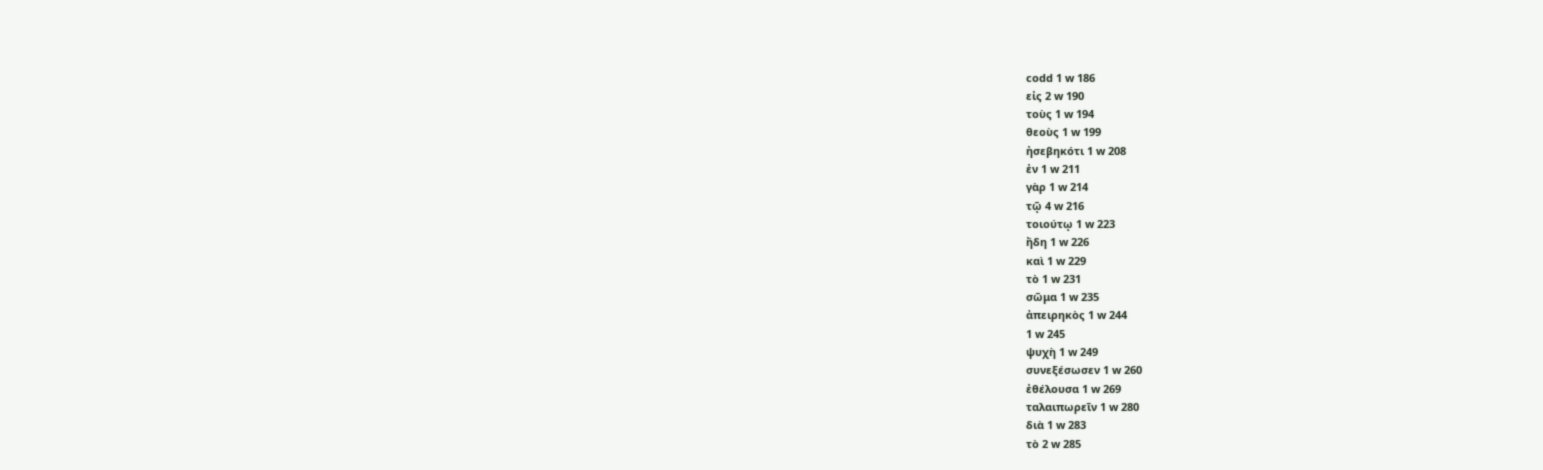codd 1 w 186
εἰς 2 w 190
τοὺς 1 w 194
θεοὺς 1 w 199
ἠσεβηκότι 1 w 208
ἐν 1 w 211
γὰρ 1 w 214
τῷ 4 w 216
τοιούτῳ 1 w 223
ἤδη 1 w 226
καὶ 1 w 229
τὸ 1 w 231
σῶμα 1 w 235
ἀπειρηκὸς 1 w 244
1 w 245
ψυχὴ 1 w 249
συνεξέσωσεν 1 w 260
ἐθέλουσα 1 w 269
ταλαιπωρεῖν 1 w 280
διὰ 1 w 283
τὸ 2 w 285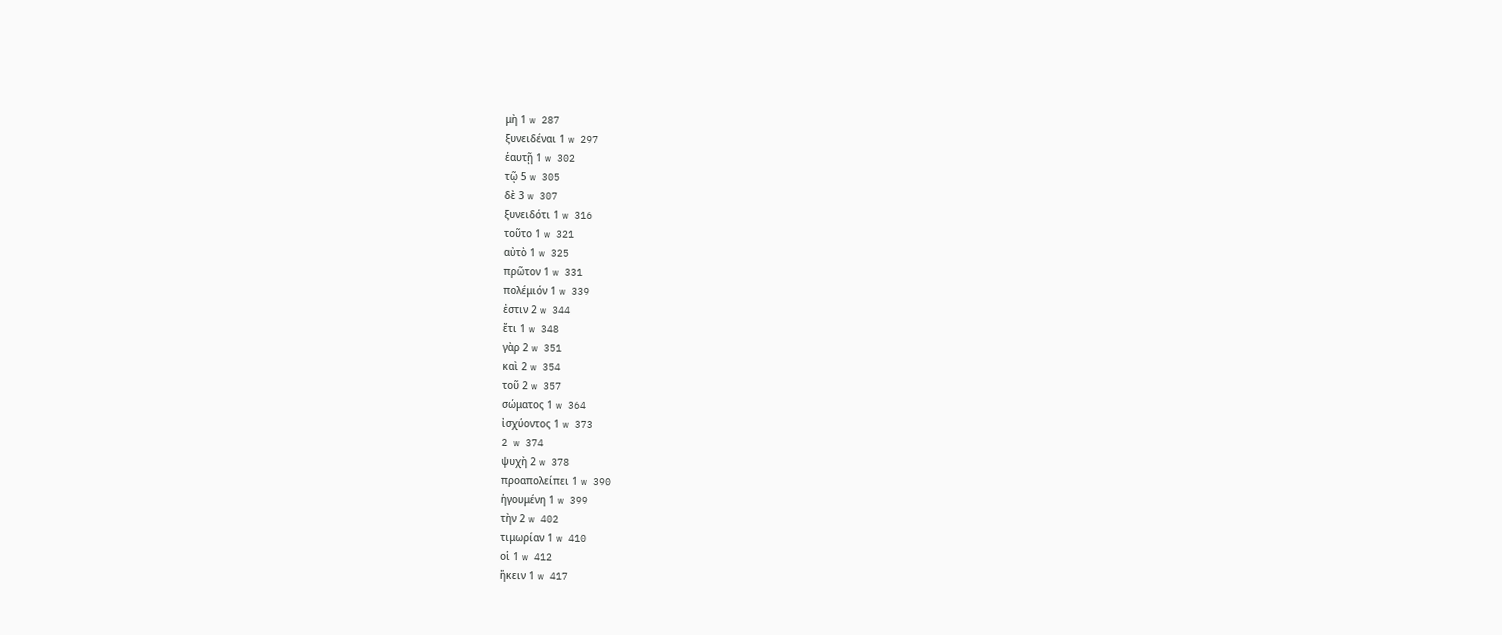μὴ 1 w 287
ξυνειδέναι 1 w 297
ἑαυτῇ 1 w 302
τῷ 5 w 305
δὲ 3 w 307
ξυνειδότι 1 w 316
τοῦτο 1 w 321
αὐτὸ 1 w 325
πρῶτον 1 w 331
πολέμιόν 1 w 339
ἐστιν 2 w 344
ἔτι 1 w 348
γὰρ 2 w 351
καὶ 2 w 354
τοῦ 2 w 357
σώματος 1 w 364
ἰσχύοντος 1 w 373
2 w 374
ψυχὴ 2 w 378
προαπολείπει 1 w 390
ἡγουμένη 1 w 399
τὴν 2 w 402
τιμωρίαν 1 w 410
οἱ 1 w 412
ἥκειν 1 w 417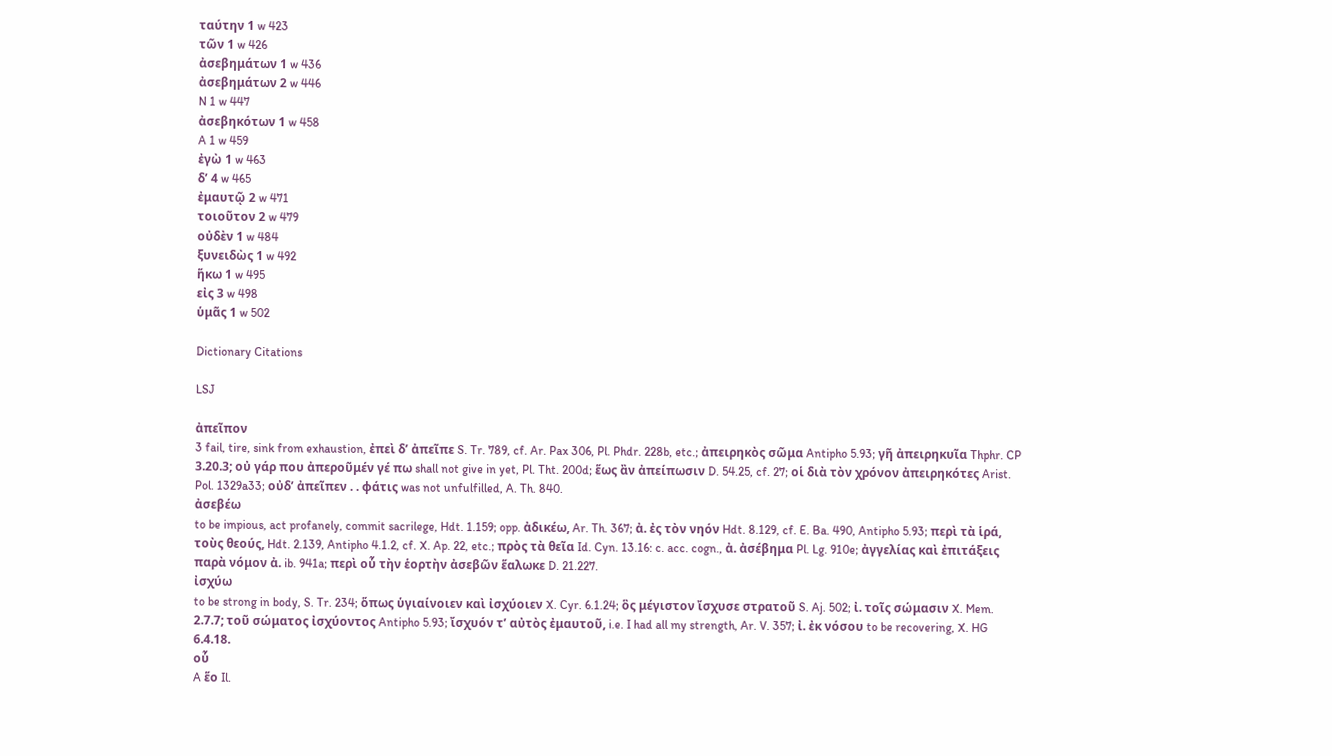ταύτην 1 w 423
τῶν 1 w 426
ἀσεβημάτων 1 w 436
ἀσεβημάτων 2 w 446
N 1 w 447
ἀσεβηκότων 1 w 458
A 1 w 459
ἐγὼ 1 w 463
δʼ 4 w 465
ἐμαυτῷ 2 w 471
τοιοῦτον 2 w 479
οὐδὲν 1 w 484
ξυνειδὼς 1 w 492
ἥκω 1 w 495
εἰς 3 w 498
ὑμᾶς 1 w 502

Dictionary Citations

LSJ

ἀπεῖπον
3 fail, tire, sink from exhaustion, ἐπεὶ δʼ ἀπεῖπε S. Tr. 789, cf. Ar. Pax 306, Pl. Phdr. 228b, etc.; ἀπειρηκὸς σῶμα Antipho 5.93; γῆ ἀπειρηκυῖα Thphr. CP 3.20.3; οὐ γάρ που ἀπεροῦμέν γέ πω shall not give in yet, Pl. Tht. 200d; ἕως ἂν ἀπείπωσιν D. 54.25, cf. 27; οἱ διὰ τὸν χρόνον ἀπειρηκότες Arist. Pol. 1329a33; οὐδʼ ἀπεῖπεν . . φάτις was not unfulfilled, A. Th. 840.
ἀσεβέω
to be impious, act profanely, commit sacrilege, Hdt. 1.159; opp. ἀδικέω, Ar. Th. 367; ἀ. ἐς τὸν νηόν Hdt. 8.129, cf. E. Ba. 490, Antipho 5.93; περὶ τὰ ἱρά, τοὺς θεούς, Hdt. 2.139, Antipho 4.1.2, cf. X. Ap. 22, etc.; πρὸς τὰ θεῖα Id. Cyn. 13.16: c. acc. cogn., ἀ. ἀσέβημα Pl. Lg. 910e; ἀγγελίας καὶ ἐπιτάξεις παρὰ νόμον ἀ. ib. 941a; περὶ οὗ τὴν ἑορτὴν ἀσεβῶν ἕαλωκε D. 21.227.
ἰσχύω
to be strong in body, S. Tr. 234; ὅπως ὑγιαίνοιεν καὶ ἰσχύοιεν X. Cyr. 6.1.24; ὃς μέγιστον ἴσχυσε στρατοῦ S. Aj. 502; ἰ. τοῖς σώμασιν X. Mem. 2.7.7; τοῦ σώματος ἰσχύοντος Antipho 5.93; ἴσχυόν τʼ αὐτὸς ἐμαυτοῦ, i.e. I had all my strength, Ar. V. 357; ἰ. ἐκ νόσου to be recovering, X. HG 6.4.18.
οὗ
A ἕο Il.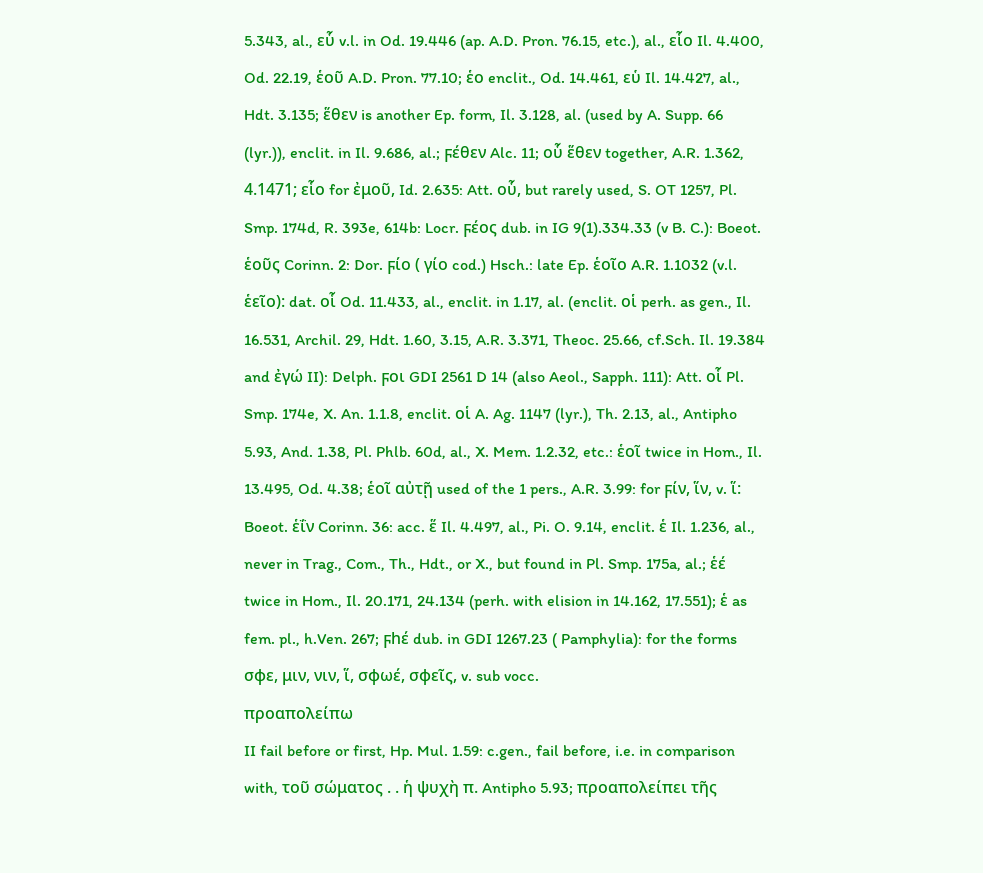5.343, al., εὗ v.l. in Od. 19.446 (ap. A.D. Pron. 76.15, etc.), al., εἷο Il. 4.400, Od. 22.19, ἑοῦ A.D. Pron. 77.10; ἑο enclit., Od. 14.461, εὑ Il. 14.427, al., Hdt. 3.135; ἕθεν is another Ep. form, Il. 3.128, al. (used by A. Supp. 66 (lyr.)), enclit. in Il. 9.686, al.; ϝέθεν Alc. 11; οὗ ἕθεν together, A.R. 1.362, 4.1471; εἷο for ἐμοῦ, Id. 2.635: Att. οὗ, but rarely used, S. OT 1257, Pl. Smp. 174d, R. 393e, 614b: Locr. ϝέος dub. in IG 9(1).334.33 (v B. C.): Boeot. ἑοῦς Corinn. 2: Dor. ϝίο ( γίο cod.) Hsch.: late Ep. ἑοῖο A.R. 1.1032 (v.l. ἑεῖο): dat. οἷ Od. 11.433, al., enclit. in 1.17, al. (enclit. οἱ perh. as gen., Il. 16.531, Archil. 29, Hdt. 1.60, 3.15, A.R. 3.371, Theoc. 25.66, cf.Sch. Il. 19.384 and ἐγώ II): Delph. ϝοι GDI 2561 D 14 (also Aeol., Sapph. 111): Att. οἷ Pl. Smp. 174e, X. An. 1.1.8, enclit. οἱ A. Ag. 1147 (lyr.), Th. 2.13, al., Antipho 5.93, And. 1.38, Pl. Phlb. 60d, al., X. Mem. 1.2.32, etc.: ἑοῖ twice in Hom., Il. 13.495, Od. 4.38; ἑοῖ αὐτῇ used of the 1 pers., A.R. 3.99: for ϝίν, ἵν, v. ἵ: Boeot. ἑΐν Corinn. 36: acc. ἕ Il. 4.497, al., Pi. O. 9.14, enclit. ἑ Il. 1.236, al., never in Trag., Com., Th., Hdt., or X., but found in Pl. Smp. 175a, al.; ἑέ twice in Hom., Il. 20.171, 24.134 (perh. with elision in 14.162, 17.551); ἑ as fem. pl., h.Ven. 267; ϝhέ dub. in GDI 1267.23 ( Pamphylia): for the forms σφε, μιν, νιν, ἵ, σφωέ, σφεῖς, v. sub vocc.
προαπολείπω
II fail before or first, Hp. Mul. 1.59: c.gen., fail before, i.e. in comparison with, τοῦ σώματος . . ἡ ψυχὴ π. Antipho 5.93; προαπολείπει τῆς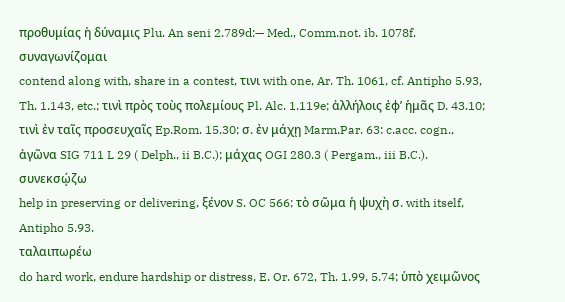προθυμίας ἡ δύναμις Plu. An seni 2.789d:— Med., Comm.not. ib. 1078f.
συναγωνίζομαι
contend along with, share in a contest, τινι with one, Ar. Th. 1061, cf. Antipho 5.93, Th. 1.143, etc.; τινὶ πρὸς τοὺς πολεμίους Pl. Alc. 1.119e; ἀλλήλοις ἐφʼ ἡμᾶς D. 43.10; τινὶ ἐν ταῖς προσευχαῖς Ep.Rom. 15.30; σ. ἐν μάχῃ Marm.Par. 63: c.acc. cogn., ἀγῶνα SIG 711 L 29 ( Delph., ii B.C.); μάχας OGI 280.3 ( Pergam., iii B.C.).
συνεκσῴζω
help in preserving or delivering, ξένον S. OC 566; τὸ σῶμα ἡ ψυχὴ σ. with itself, Antipho 5.93.
ταλαιπωρέω
do hard work, endure hardship or distress, E. Or. 672, Th. 1.99, 5.74; ὑπὸ χειμῶνος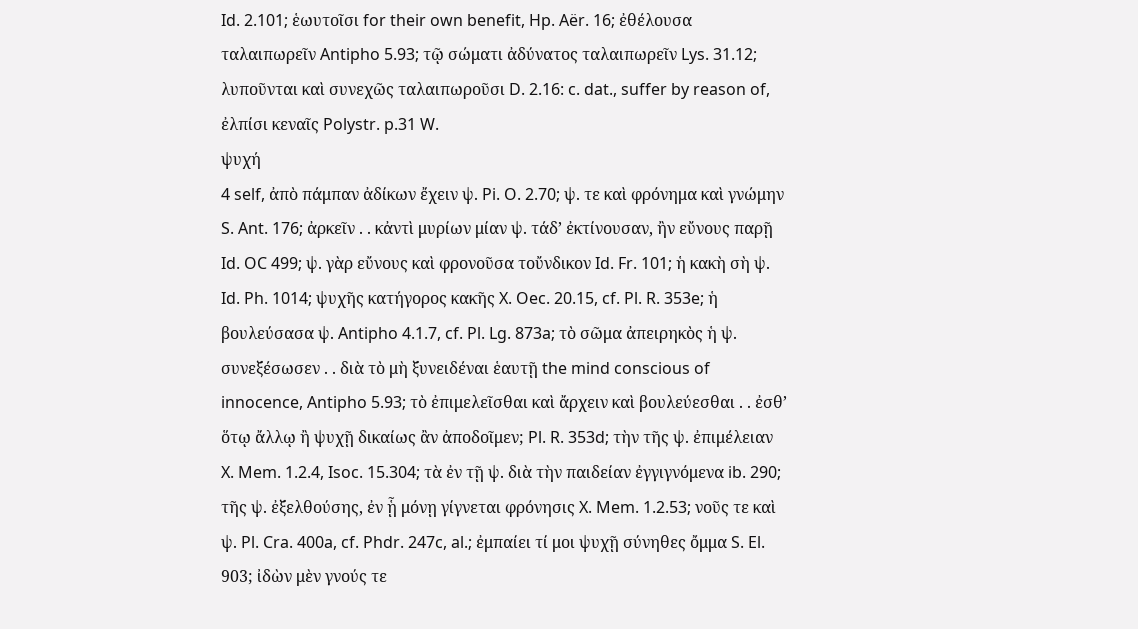Id. 2.101; ἑωυτοῖσι for their own benefit, Hp. Aër. 16; ἐθέλουσα ταλαιπωρεῖν Antipho 5.93; τῷ σώματι ἀδύνατος ταλαιπωρεῖν Lys. 31.12; λυποῦνται καὶ συνεχῶς ταλαιπωροῦσι D. 2.16: c. dat., suffer by reason of, ἐλπίσι κεναῖς Polystr. p.31 W.
ψυχή
4 self, ἀπὸ πάμπαν ἀδίκων ἔχειν ψ. Pi. O. 2.70; ψ. τε καὶ φρόνημα καὶ γνώμην S. Ant. 176; ἀρκεῖν . . κἀντὶ μυρίων μίαν ψ. τάδʼ ἐκτίνουσαν, ἢν εὔνους παρῇ Id. OC 499; ψ. γὰρ εὔνους καὶ φρονοῦσα τοὔνδικον Id. Fr. 101; ἡ κακὴ σὴ ψ. Id. Ph. 1014; ψυχῆς κατήγορος κακῆς X. Oec. 20.15, cf. Pl. R. 353e; ἡ βουλεύσασα ψ. Antipho 4.1.7, cf. Pl. Lg. 873a; τὸ σῶμα ἀπειρηκὸς ἡ ψ. συνεξέσωσεν . . διὰ τὸ μὴ ξυνειδέναι ἑαυτῇ the mind conscious of innocence, Antipho 5.93; τὸ ἐπιμελεῖσθαι καὶ ἄρχειν καὶ βουλεύεσθαι . . ἐσθʼ ὅτῳ ἄλλῳ ἢ ψυχῇ δικαίως ἂν ἀποδοῖμεν; Pl. R. 353d; τὴν τῆς ψ. ἐπιμέλειαν X. Mem. 1.2.4, Isoc. 15.304; τὰ ἐν τῇ ψ. διὰ τὴν παιδείαν ἐγγιγνόμενα ib. 290; τῆς ψ. ἐξελθούσης, ἐν ᾗ μόνῃ γίγνεται φρόνησις X. Mem. 1.2.53; νοῦς τε καὶ ψ. Pl. Cra. 400a, cf. Phdr. 247c, al.; ἐμπαίει τί μοι ψυχῇ σύνηθες ὄμμα S. El. 903; ἰδὼν μὲν γνούς τε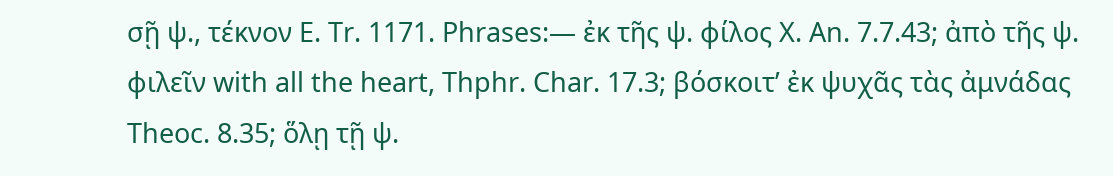σῇ ψ., τέκνον E. Tr. 1171. Phrases:— ἐκ τῆς ψ. φίλος X. An. 7.7.43; ἀπὸ τῆς ψ. φιλεῖν with all the heart, Thphr. Char. 17.3; βόσκοιτʼ ἐκ ψυχᾶς τὰς ἀμνάδας Theoc. 8.35; ὅλῃ τῇ ψ.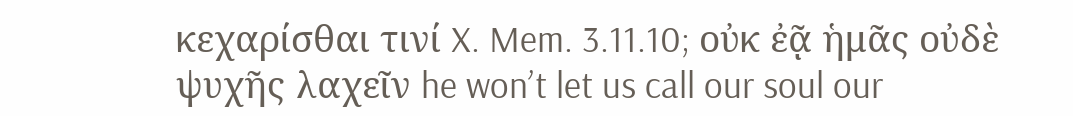κεχαρίσθαι τινί X. Mem. 3.11.10; οὐκ ἐᾷ ἡμᾶς οὐδὲ ψυχῆς λαχεῖν he wonʼt let us call our soul our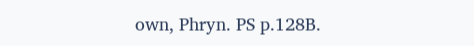own, Phryn. PS p.128B.